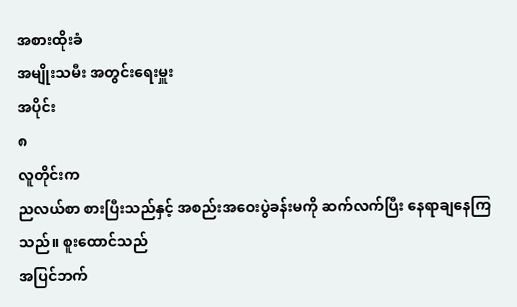အစားထိုးခံ
အမျိုးသမီး အတွင်းရေးမှူး
အပိုင်း
၈
လူတိုင်းက
ညလယ်စာ စားပြီးသည်နှင့် အစည်းအဝေးပွဲခန်းမကို ဆက်လက်ပြီး နေရာချနေကြသည်။ စူးထောင်သည်
အပြင်ဘက်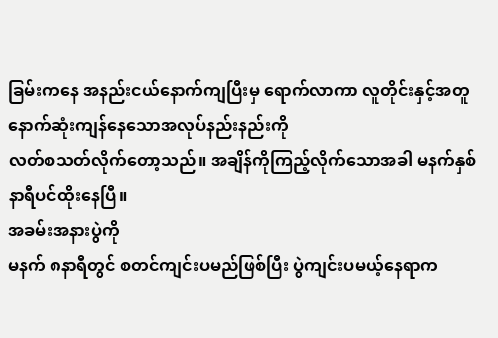ခြမ်းကနေ အနည်းငယ်နောက်ကျပြီးမှ ရောက်လာကာ လူတိုင်းနှင့်အတူ နောက်ဆုံးကျန်နေသောအလုပ်နည်းနည်းကို
လတ်စသတ်လိုက်တော့သည်။ အချိန်ကိုကြည့်လိုက်သောအခါ မနက်နှစ်နာရီပင်ထိုးနေပြီ။
အခမ်းအနားပွဲကို
မနက် ၈နာရီတွင် စတင်ကျင်းပမည်ဖြစ်ပြီး ပွဲကျင်းပမယ့်နေရာက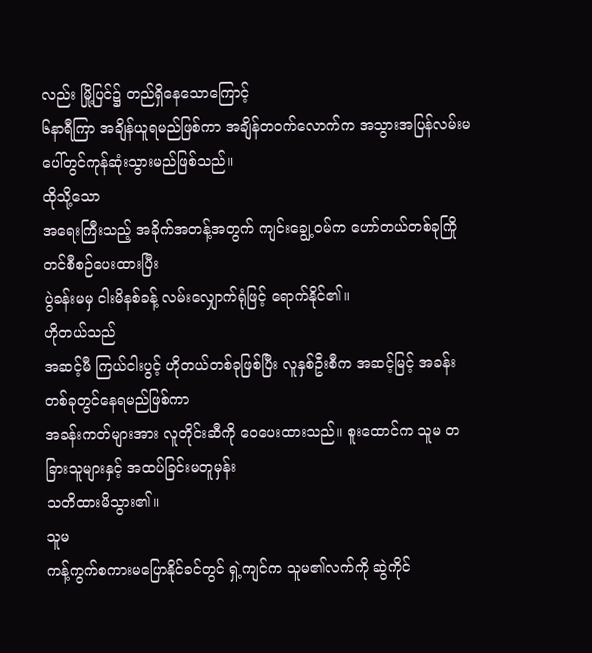လည်း မြို့ပြင်၌ တည်ရှိနေသောကြောင့်
၆နာရီကြာ အချိန်ယူရမည်ဖြစ်ကာ အချိန်တဝက်လောက်က အသွားအပြန်လမ်းမပေါ်တွင်ကုန်ဆုံးသွားမည်ဖြစ်သည်။
ထိုသို့သော
အရေးကြီးသည့် အခိုက်အတန့်အတွက် ကျင်းချွေ့ဝမ်က ဟော်တယ်တစ်ခုကြိုတင်စီစဉ်ပေးထားပြီး
ပွဲခန်းမမှ ငါးမိနစ်ခန့် လမ်းလျှောက်ရုံဖြင့် ရောက်နိုင်၏။
ဟိုတယ်သည်
အဆင့်မီ ကြယ်ငါးပွင့် ဟိုတယ်တစ်ခုဖြစ်ပြီး လူနှစ်ဦးစီက အဆင့်မြင့် အခန်းတစ်ခုတွင်နေရမည်ဖြစ်ကာ
အခန်းကတ်များအား လူတိုင်းဆီကို ဝေပေးထားသည်။ စူးထောင်က သူမ တခြားသူများနှင့် အထပ်ခြင်းမတူမှန်း
သတိထားမိသွား၏။
သူမ
ကန့်ကွက်စကားမပြောနိုင်ခင်တွင် ရှဲ့ကျင်က သူမ၏လက်ကို ဆွဲကိုင်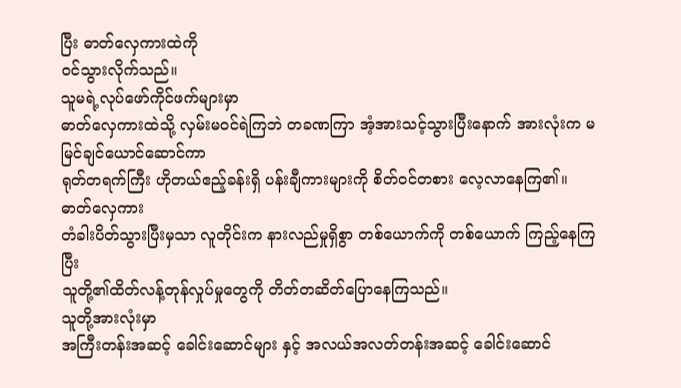ပြီး ဓာတ်လှေကားထဲကို
ဝင်သွားလိုက်သည်။
သူမရဲ့လုပ်ဖော်ကိုင်ဖက်များမှာ
ဓာတ်လှေကားထဲသို့ လှမ်းမ၀င်ရဲကြဘဲ တခဏကြာ အံ့အားသင့်သွားပြီးနောက် အားလုံးက မမြင်ချင်ယောင်ဆောင်ကာ
ရုတ်တရက်ကြီး ဟိုတယ်ဧည့်ခန်းရှိ ပန်းချီကားများကို စိတ်ဝင်တစား လေ့လာနေကြ၏။
ဓာတ်လှေကား
တံခါးပိတ်သွားပြီးမှသာ လူတိုင်းက နားလည်မှုရှိစွာ တစ်ယောက်ကို တစ်ယောက် ကြည့်နေကြပြီး
သူတို့၏ထိတ်လန့်တုန်လှုပ်မှုတွေကို တိတ်တဆိတ်ပြောနေကြသည်။
သူတို့အားလုံးမှာ
အကြီးတန်းအဆင့် ခေါင်းဆောင်များ နှင့် အလယ်အလတ်တန်းအဆင့် ခေါင်းဆောင်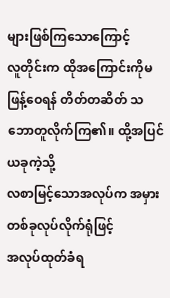များဖြစ်ကြသောကြောင့်
လူတိုင်းက ထိုအကြောင်းကိုမဖြန့်ဝေရန် တိတ်တဆိတ် သဘောတူလိုက်ကြ၏။ ထို့အပြင် ယခုကဲ့သို့
လစာမြင့်သောအလုပ်က အမှားတစ်ခုလုပ်လိုက်ရုံဖြင့်
အလုပ်ထုတ်ခံရ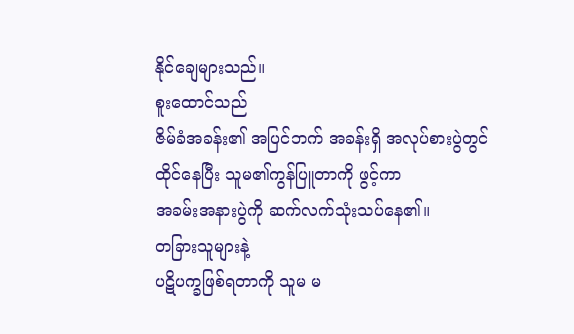နိုင်ချေများသည်။
စူးထောင်သည်
ဇိမ်ခံအခန်း၏ အပြင်ဘက် အခန်းရှိ အလုပ်စားပွဲတွင် ထိုင်နေပြီး သူမ၏ကွန်ပြူတာကို ဖွင့်ကာ
အခမ်းအနားပွဲကို ဆက်လက်သုံးသပ်နေ၏။
တခြားသူများနဲ့
ပဋိပက္ခဖြစ်ရတာကို သူမ မ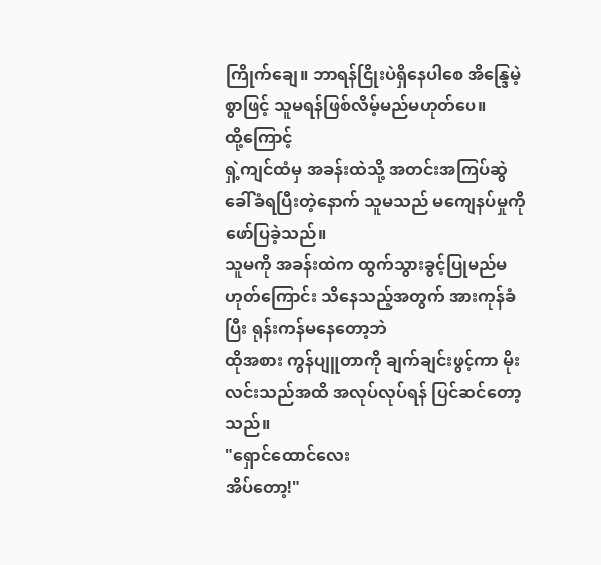ကြိုက်ချေ။ ဘာရန်ငြိုးပဲရှိနေပါစေ အိန္ဒြေမဲ့စွာဖြင့် သူမရန်ဖြစ်လိမ့်မည်မဟုတ်ပေ။
ထို့ကြောင့်
ရှဲ့ကျင်ထံမှ အခန်းထဲသို့ အတင်းအကြပ်ဆွဲခေါ်ခံရပြီးတဲ့နောက် သူမသည် မကျေနပ်မှုကို ဖော်ပြခဲ့သည်။
သူမကို အခန်းထဲက ထွက်သွားခွင့်ပြုမည်မဟုတ်ကြောင်း သိနေသည့်အတွက် အားကုန်ခံပြီး ရုန်းကန်မနေတော့ဘဲ
ထိုအစား ကွန်ပျူတာကို ချက်ချင်းဖွင့်ကာ မိုးလင်းသည်အထိ အလုပ်လုပ်ရန် ပြင်ဆင်တော့သည်။
"ရှောင်ထောင်လေး
အိပ်တော့!"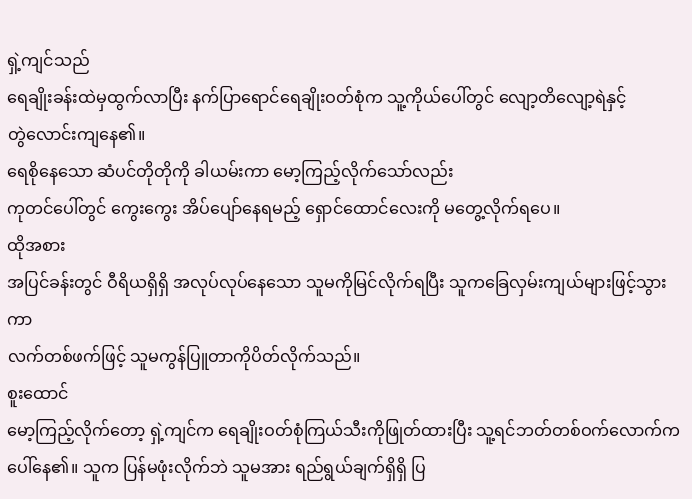ရှဲ့ကျင်သည်
ရေချိုးခန်းထဲမှထွက်လာပြီး နက်ပြာရောင်ရေချိုးဝတ်စုံက သူ့ကိုယ်ပေါ်တွင် လျော့တိလျော့ရဲနှင့်
တွဲလောင်းကျနေ၏။
ရေစိုနေသော ဆံပင်တိုတိုကို ခါယမ်းကာ မော့ကြည့်လိုက်သော်လည်း
ကုတင်ပေါ်တွင် ကွေးကွေး အိပ်ပျော်နေရမည့် ရှောင်ထောင်လေးကို မတွေ့လိုက်ရပေ။
ထိုအစား
အပြင်ခန်းတွင် ဝီရိယရှိရှိ အလုပ်လုပ်နေသော သူမကိုမြင်လိုက်ရပြီး သူကခြေလှမ်းကျယ်များဖြင့်သွားကာ
လက်တစ်ဖက်ဖြင့် သူမကွန်ပြူတာကိုပိတ်လိုက်သည်။
စူးထောင်
မော့ကြည့်လိုက်တော့ ရှဲ့ကျင်က ရေချိုးဝတ်စုံကြယ်သီးကိုဖြုတ်ထားပြီး သူ့ရင်ဘတ်တစ်ဝက်လောက်က
ပေါ်နေ၏။ သူက ပြန်မဖုံးလိုက်ဘဲ သူမအား ရည်ရွယ်ချက်ရှိရှိ ပြ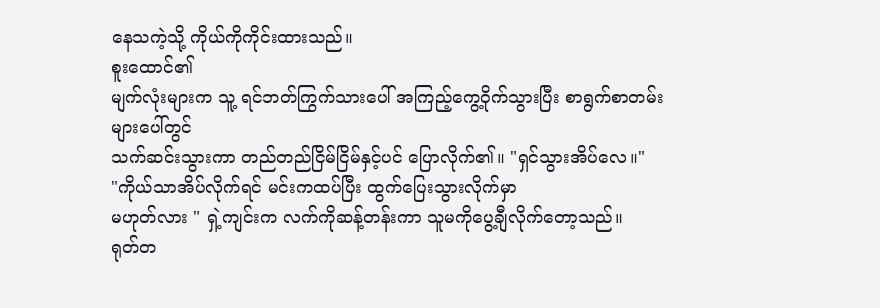နေသကဲ့သို့ ကိုယ်ကိုကိုင်းထားသည်။
စူးထောင်၏
မျက်လုံးများက သူ့ ရင်ဘတ်ကြွက်သားပေါ် အကြည့်ကွေ့ဝိုက်သွားပြီး စာရွက်စာတမ်းများပေါ်တွင်
သက်ဆင်းသွားကာ တည်တည်ငြိမ်ငြိမ်နှင့်ပင် ပြောလိုက်၏။ "ရှင်သွားအိပ်လေ။"
"ကိုယ်သာအိပ်လိုက်ရင် မင်းကထပ်ပြီး ထွက်ပြေးသွားလိုက်မှာ
မဟုတ်လား " ရှဲ့ကျင်းက လက်ကိုဆန့်တန်းကာ သူမကိုပွေ့ချီလိုက်တော့သည်။
ရုတ်တ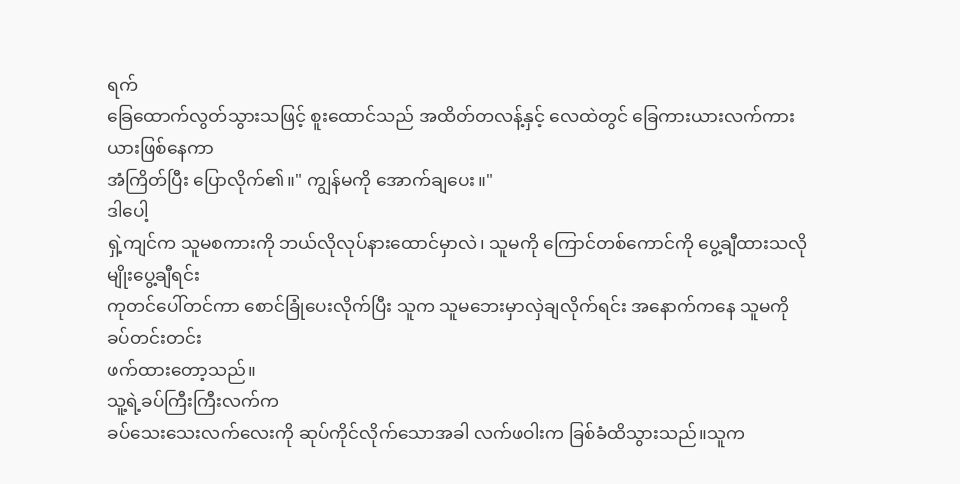ရက်
ခြေထောက်လွတ်သွားသဖြင့် စူးထောင်သည် အထိတ်တလန့်နှင့် လေထဲတွင် ခြေကားယားလက်ကားယားဖြစ်နေကာ
အံကြိတ်ပြီး ပြောလိုက်၏။" ကျွန်မကို အောက်ချပေး။"
ဒါပေါ့
ရှဲ့ကျင်က သူမစကားကို ဘယ်လိုလုပ်နားထောင်မှာလဲ၊ သူမကို ကြောင်တစ်ကောင်ကို ပွေ့ချီထားသလိုမျိုးပွေ့ချီရင်း
ကုတင်ပေါ်တင်ကာ စောင်ခြုံပေးလိုက်ပြီး သူက သူမဘေးမှာလှဲချလိုက်ရင်း အနောက်ကနေ သူမကိုခပ်တင်းတင်း
ဖက်ထားတော့သည်။
သူ့ရဲ့ခပ်ကြီးကြီးလက်က
ခပ်သေးသေးလက်လေးကို ဆုပ်ကိုင်လိုက်သောအခါ လက်ဖဝါးက ခြစ်ခံထိသွားသည်။သူက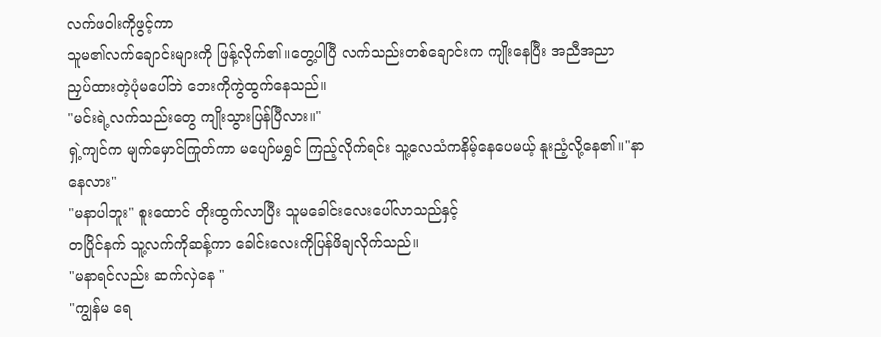လက်ဖဝါးကိုဖွင့်ကာ
သူမ၏လက်ချောင်းများကို ဖြန့်လိုက်၏။တွေ့ပါပြီ လက်သည်းတစ်ချောင်းက ကျိုးနေပြီး အညီအညာ
ညှပ်ထားတဲ့ပုံမပေါ်ဘဲ ဘေးကိုကွဲထွက်နေသည်။
"မင်းရဲ့လက်သည်းတွေ ကျိုးသွားပြန်ပြီလား။"
ရှဲ့ကျင်က မျက်မှောင်ကြုတ်ကာ မပျော်မရွှင် ကြည့်လိုက်ရင်း သူ့လေသံကနိမ့်နေပေမယ့် နူးညံ့လို့နေ၏။"နာနေလား"
"မနာပါဘူး" စူးထောင် တိုးထွက်လာပြီး သူမခေါင်းလေးပေါ်လာသည်နှင့်
တပြိုင်နက် သူ့လက်ကိုဆန့်ကာ ခေါင်းလေးကိုပြန်ဖိချလိုက်သည်။
"မနာရင်လည်း ဆက်လှဲနေ "
"ကျွန်မ ရေ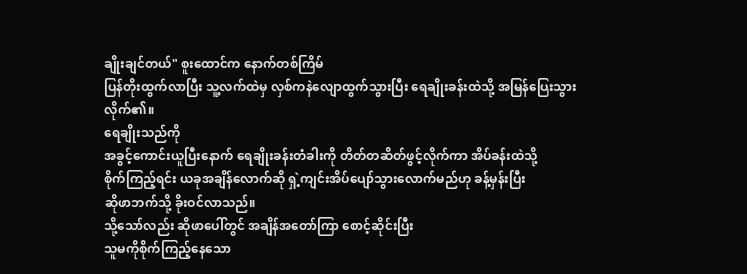ချိုးချင်တယ်" စူးထောင်က နောက်တစ်ကြိမ်
ပြန်တိုးထွက်လာပြီး သူ့လက်ထဲမှ လှစ်ကနဲလျောထွက်သွားပြီး ရေချိုးခန်းထဲသို့ အမြန်ပြေးသွားလိုက်၏။
ရေချိုးသည်ကို
အခွင့်ကောင်းယူပြီးနောက် ရေချိုးခန်းတံခါးကို တိတ်တဆိတ်ဖွင့်လိုက်ကာ အိပ်ခန်းထဲသို့
စိုက်ကြည့်ရင်း ယခုအချိန်လောက်ဆို ရှဲ့ကျင်းအိပ်ပျော်သွားလောက်မည်ဟု ခန့်မှန်းပြီး
ဆိုဖာဘက်သို့ ခိုးဝင်လာသည်။
သို့သော်လည်း ဆိုဖာပေါ်တွင် အချိန်အတော်ကြာ စောင့်ဆိုင်းပြီး
သူမကိုစိုက်ကြည့်နေသော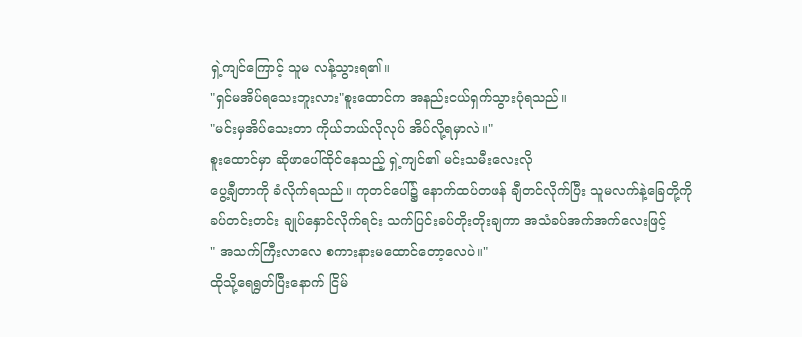ရှဲ့ကျင်ကြောင့် သူမ လန့်သွားရ၏။
"ရှင်မအိပ်ရသေးဘူးလား"စူးထောင်က အနည်းငယ်ရှက်သွားပုံရသည်။
"မင်းမှအိပ်သေးတာ ကိုယ်ဘယ်လိုလုပ် အိပ်လို့ရမှာလဲ။"
စူးထောင်မှာ ဆိုဖာပေါ်ထိုင်နေသည့် ရှဲ့ကျင်၏ မင်းသမီးလေးလို
ပွေ့ချီတာကို ခံလိုက်ရသည်။ ကုတင်ပေါ်၌ နောက်ထပ်တဖန် ချီတင်လိုက်ပြီး သူမလက်နဲ့ခြေတို့ကို
ခပ်တင်းတင်း ချုပ်နှောင်လိုက်ရင်း သက်ပြင်းခပ်တိုးတိုးချကာ အသံခပ်အက်အက်လေးဖြင့်
" အသက်ကြီးလာလေ စကားနားမထောင်တော့လေပဲ။"
ထိုသို့ရေရွတ်ပြီးနောက် ငြိမ်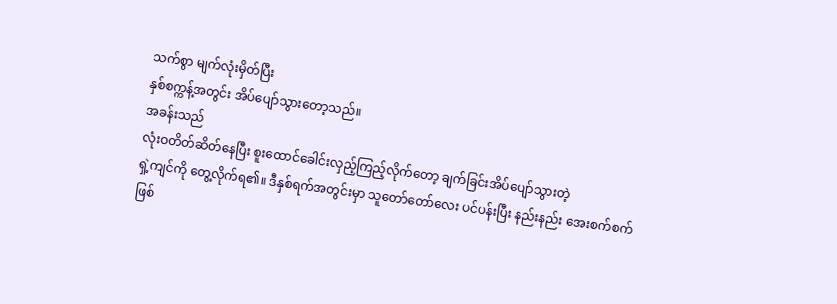သက်စွာ မျက်လုံးမှိတ်ပြီး
နှစ်စက္ကန့်အတွင်း အိပ်ပျော်သွားတော့သည်။
အခန်းသည်
လုံးဝတိတ်ဆိတ်နေပြီး စူးထောင်ခေါင်းလှည့်ကြည့်လိုက်တော့ ချက်ခြင်းအိပ်ပျော်သွားတဲ့
ရှဲ့ကျင်ကို တွေ့လိုက်ရ၏။ ဒီနှစ်ရက်အတွင်းမှာ သူတော်တော်လေး ပင်ပန်းပြီး နည်းနည်း အေးစက်စက်ဖြစ်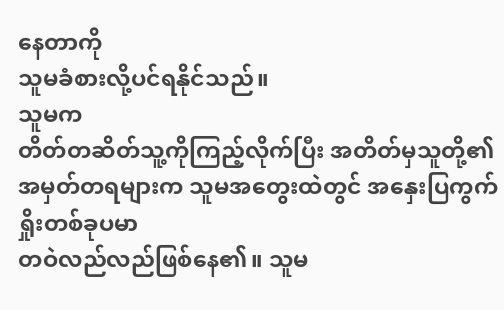နေတာကို
သူမခံစားလို့ပင်ရနိုင်သည်။
သူမက
တိတ်တဆိတ်သူ့ကိုကြည့်လိုက်ပြီး အတိတ်မှသူတို့၏ အမှတ်တရများက သူမအတွေးထဲတွင် အနှေးပြကွက်ရှိုးတစ်ခုပမာ
တဝဲလည်လည်ဖြစ်နေ၏။ သူမ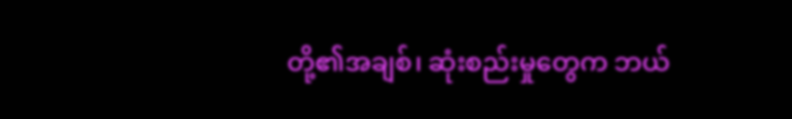တို့၏အချစ်၊ ဆုံးစည်းမှုတွေက ဘယ်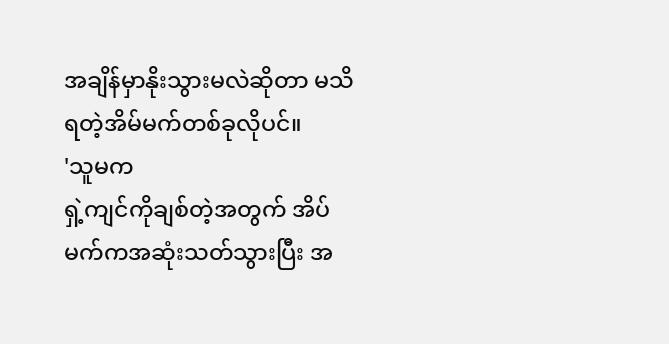အချိန်မှာနိုးသွားမလဲဆိုတာ မသိရတဲ့အိမ်မက်တစ်ခုလိုပင်။
'သူမက
ရှဲ့ကျင်ကိုချစ်တဲ့အတွက် အိပ်မက်ကအဆုံးသတ်သွားပြီး အ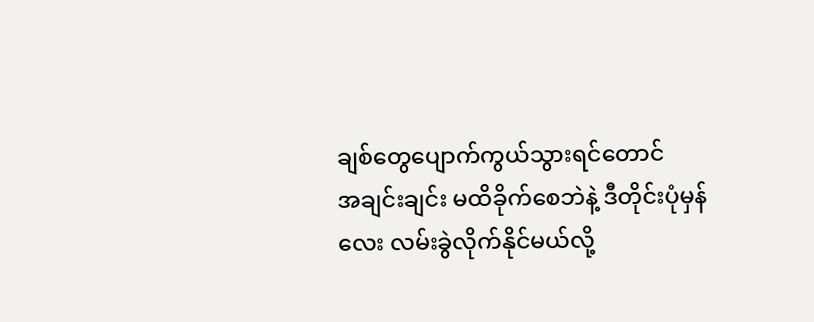ချစ်တွေပျောက်ကွယ်သွားရင်တောင်
အချင်းချင်း မထိခိုက်စေဘဲနဲ့ ဒီတိုင်းပုံမှန်လေး လမ်းခွဲလိုက်နိုင်မယ်လို့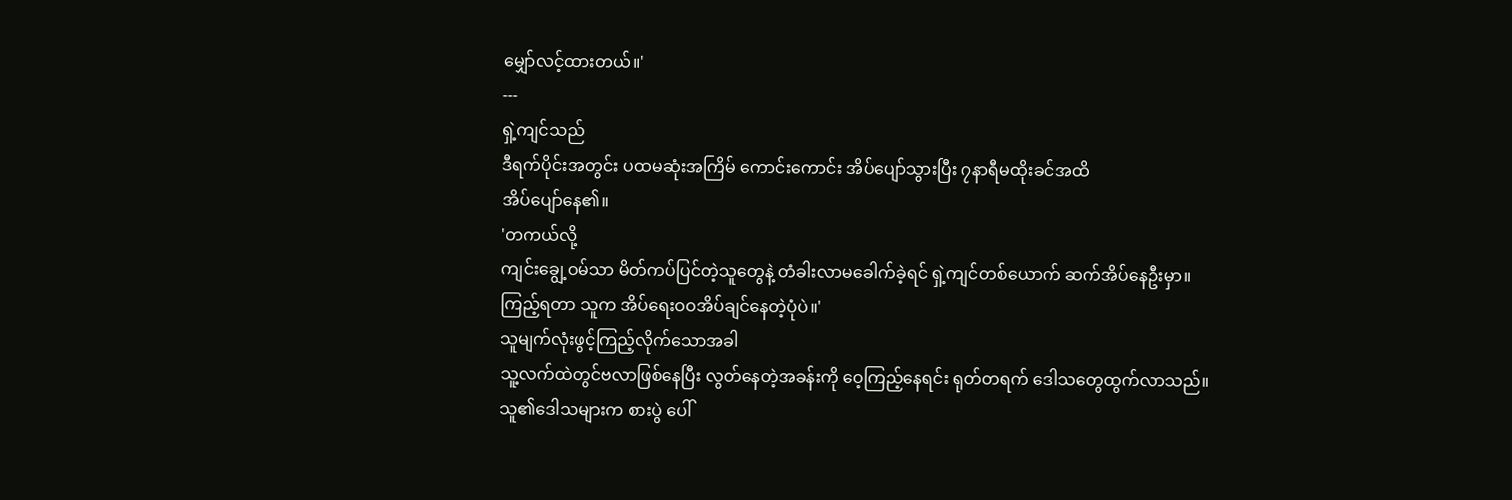မျှော်လင့်ထားတယ်။'
---
ရှဲ့ကျင်သည်
ဒီရက်ပိုင်းအတွင်း ပထမဆုံးအကြိမ် ကောင်းကောင်း အိပ်ပျော်သွားပြီး ၇နာရီမထိုးခင်အထိ
အိပ်ပျော်နေ၏။
'တကယ်လို့
ကျင်းချွေ့ဝမ်သာ မိတ်ကပ်ပြင်တဲ့သူတွေနဲ့ တံခါးလာမခေါက်ခဲ့ရင် ရှဲ့ကျင်တစ်ယောက် ဆက်အိပ်နေဦးမှာ။
ကြည့်ရတာ သူက အိပ်ရေးဝဝအိပ်ချင်နေတဲ့ပုံပဲ။'
သူမျက်လုံးဖွင့်ကြည့်လိုက်သောအခါ
သူ့လက်ထဲတွင်ဗလာဖြစ်နေပြီး လွတ်နေတဲ့အခန်းကို ဝေ့ကြည့်နေရင်း ရုတ်တရက် ဒေါသတွေထွက်လာသည်။
သူ၏ဒေါသများက စားပွဲ ပေါ်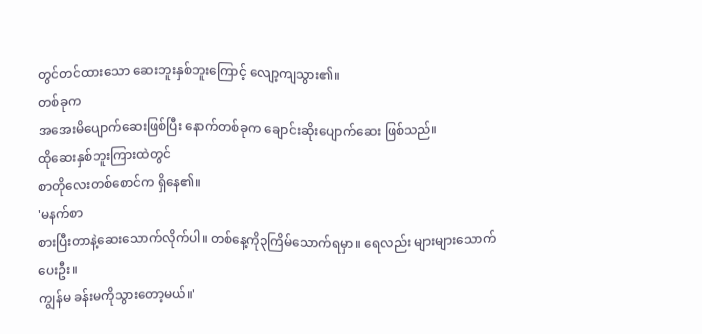တွင်တင်ထားသော ဆေးဘူးနှစ်ဘူးကြောင့် လျော့ကျသွား၏။
တစ်ခုက
အအေးမိပျောက်ဆေးဖြစ်ပြီး နောက်တစ်ခုက ချောင်းဆိုးပျောက်ဆေး ဖြစ်သည်။
ထိုဆေးနှစ်ဘူးကြားထဲတွင်
စာတိုလေးတစ်စောင်က ရှိနေ၏။
'မနက်စာ
စားပြီးတာနဲ့ဆေးသောက်လိုက်ပါ။ တစ်နေ့ကို၃ကြိမ်သောက်ရမှာ။ ရေလည်း များများသောက်ပေးဦး။
ကျွန်မ ခန်းမကိုသွားတော့မယ်။'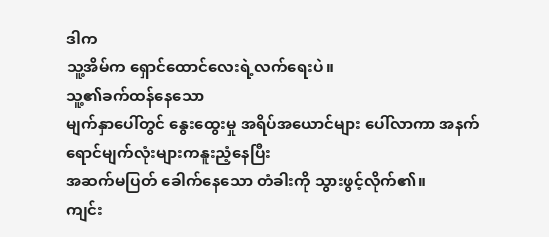ဒါက
သူ့အိမ်က ရှောင်ထောင်လေးရဲ့လက်ရေးပဲ။
သူ့၏ခက်ထန်နေသော
မျက်နှာပေါ်တွင် နွေးထွေးမှု အရိပ်အယောင်များ ပေါ်လာကာ အနက်ရောင်မျက်လုံးများကနူးညံ့နေပြီး
အဆက်မပြတ် ခေါက်နေသော တံခါးကို သွားဖွင့်လိုက်၏။
ကျင်း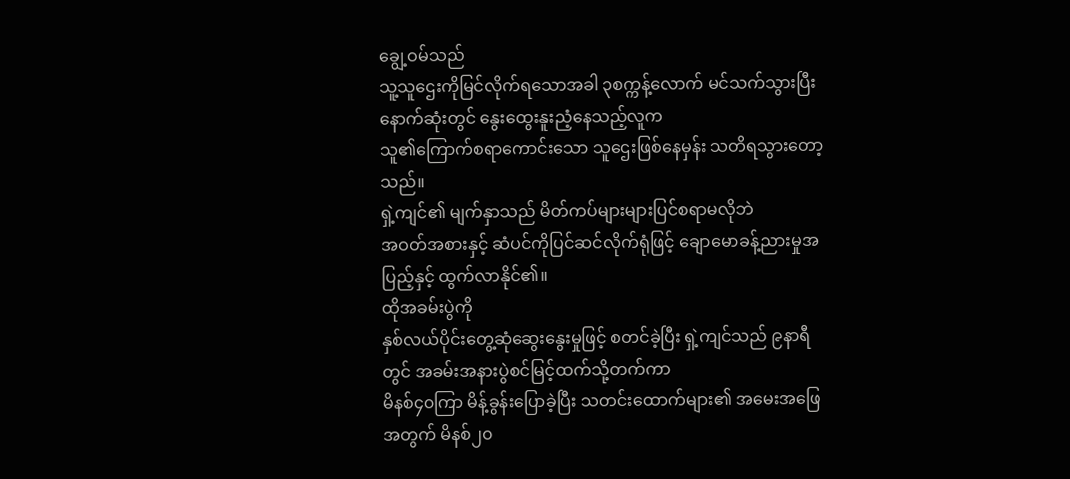ချွေ့ဝမ်သည်
သူ့သူဌေးကိုမြင်လိုက်ရသောအခါ ၃စက္ကန့်လောက် မင်သက်သွားပြီး နောက်ဆုံးတွင် နွေးထွေးနူးညံ့နေသည့်လူက
သူ၏ကြောက်စရာကောင်းသော သူဌေးဖြစ်နေမှန်း သတိရသွားတော့သည်။
ရှဲ့ကျင်၏ မျက်နှာသည် မိတ်ကပ်များများပြင်စရာမလိုဘဲ
အဝတ်အစားနှင့် ဆံပင်ကိုပြင်ဆင်လိုက်ရုံဖြင့် ချောမောခန့်ညားမှုအပြည့်နှင့် ထွက်လာနိုင်၏။
ထိုအခမ်းပွဲကို
နှစ်လယ်ပိုင်းတွေ့ဆုံဆွေးနွေးမှုဖြင့် စတင်ခဲ့ပြီး ရှဲ့ကျင်သည် ၉နာရီတွင် အခမ်းအနားပွဲစင်မြင့်ထက်သို့တက်ကာ
မိနစ်၄၀ကြာ မိန့်ခွန်းပြောခဲ့ပြီး သတင်းထောက်များ၏ အမေးအဖြေအတွက် မိနစ်၂၀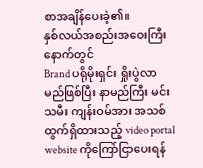စာအချိန်ပေးခဲ့၏။
နှစ်လယ်အစည်းအဝေးကြီးနောက်တွင်
Brand ပရိုမိုးရှင်း ရှိုးပွဲလာမည်ဖြစ်ပြီး နာမည်ကြီး မင်းသမီး ကျန်းဝမ်အား အသစ်ထွက်ရှိထားသည့် video portal website ကိုကြော်ငြာပေးရန်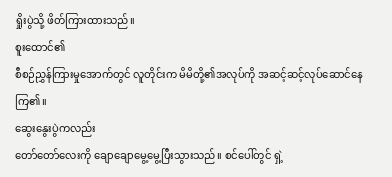ရှိုးပွဲသို့ ဖိတ်ကြားထားသည်။
စူးထောင်၏
စီစဉ်ညွှန်ကြားမှုအောက်တွင် လူတိုင်းက မိမိတို့၏အလုပ်ကို အဆင့်ဆင့်လုပ်ဆောင်နေကြ၏။
ဆွေးနွေးပွဲကလည်း
တော်တော်လေးကို ချောချောမွေ့မွေ့ပြီးသွားသည်။ စင်ပေါ်တွင် ရှဲ့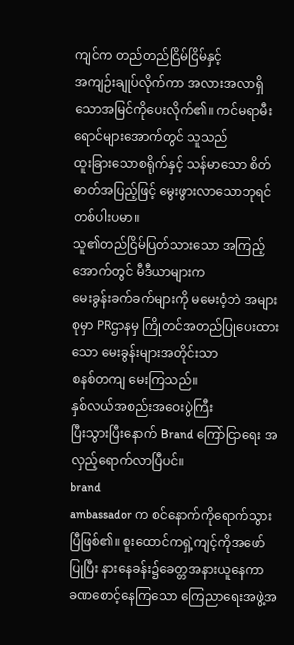ကျင်က တည်တည်ငြိမ်ငြိမ်နှင့်
အကျဉ်းချုပ်လိုက်ကာ အလားအလာရှိသောအမြင်ကိုပေးလိုက်၏။ ကင်မရာမီးရောင်များအောက်တွင် သူသည်
ထူးခြားသောစရိုက်နှင့် သန်မာသော စိတ်ဓာတ်အပြည့်ဖြင့် မွေးဖွားလာသောဘုရင်တစ်ပါးပမာ။
သူ၏တည်ငြိမ်ပြတ်သားသော အကြည့်အောက်တွင် မီဒီယာများက
မေးခွန်းခက်ခက်များကို မမေးဝံ့ဘဲ အများစုမှာ PRဌာနမှ ကြိုတင်အတည်ပြုပေးထားသော မေးခွန်းများအတိုင်းသာ
စနစ်တကျ မေးကြသည်။
နှစ်လယ်အစည်းအဝေးပွဲကြီး
ပြီးသွားပြီးနောက် Brand ကြော်ငြာရေး အလှည့်ရောက်လာပြီပင်။
brand
ambassador က စင်နောက်ကိုရောက်သွားပြီဖြစ်၏။ စူးထောင်ကရှဲ့ကျင့်ကိုအဖော်ပြုပြီး နားနေခန်း၌ခေတ္တအနားယူနေကာ
ခဏစောင့်နေကြသော ကြေညာရေးအဖွဲ့အ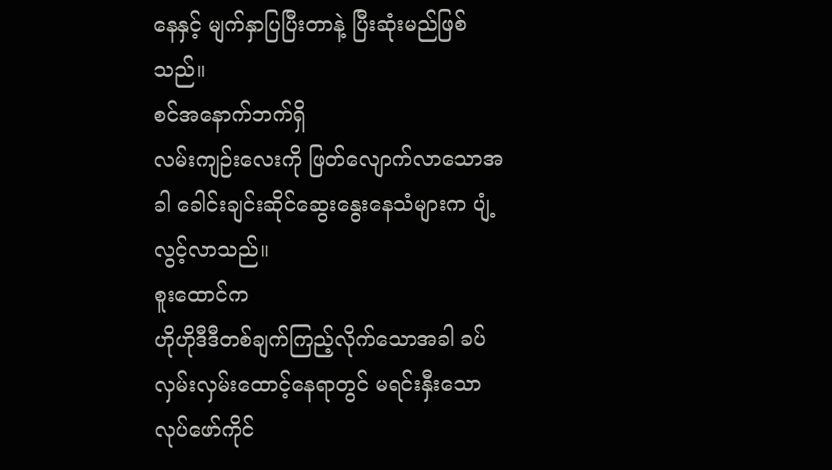နေနှင့် မျက်နှာပြပြီးတာနဲ့ ပြီးဆုံးမည်ဖြစ်သည်။
စင်အနောက်ဘက်ရှိ
လမ်းကျဉ်းလေးကို ဖြတ်လျောက်လာသောအခါ ခေါင်းချင်းဆိုင်ဆွေးနွေးနေသံများက ပျံ့လွင့်လာသည်။
စူးထောင်က
ဟိုဟိုဒီဒီတစ်ချက်ကြည့်လိုက်သောအခါ ခပ်လှမ်းလှမ်းထောင့်နေရာတွင် မရင်းနှီးသောလုပ်ဖော်ကိုင်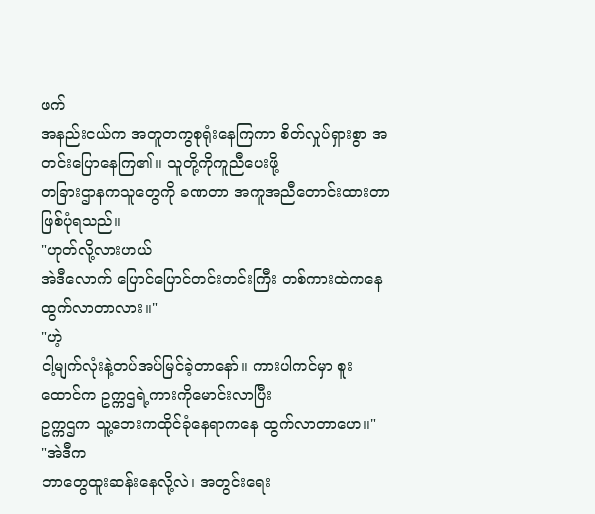ဖက်
အနည်းငယ်က အတူတကွစုရုံးနေကြကာ စိတ်လှုပ်ရှားစွာ အတင်းပြောနေကြ၏။ သူတို့ကိုကူညီပေးဖို့
တခြားဌာနကသူတွေကို ခဏတာ အကူအညီတောင်းထားတာ ဖြစ်ပုံရသည်။
"ဟုတ်လို့လားဟယ်
အဲဒီလောက် ပြောင်ပြောင်တင်းတင်းကြီး တစ်ကားထဲကနေထွက်လာတာလား။"
"ဟဲ့
ငါ့မျက်လုံးနဲ့တပ်အပ်မြင်ခဲ့တာနော်။ ကားပါကင်မှာ စူးထောင်က ဥက္ကဌရဲ့ကားကိုမောင်းလာပြီး
ဥက္ကဌက သူ့ဘေးကထိုင်ခုံနေရာကနေ ထွက်လာတာဟေ။"
"အဲဒီက
ဘာတွေထူးဆန်းနေလို့လဲ၊ အတွင်းရေး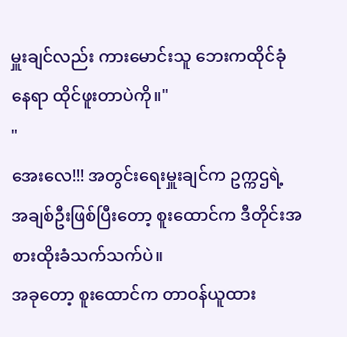မှူးချင်လည်း ကားမောင်းသူ ဘေးကထိုင်ခုံနေရာ ထိုင်ဖူးတာပဲကို။"
"
အေးလေ!!! အတွင်းရေးမှူးချင်က ဥက္ကဌရဲ့ အချစ်ဦးဖြစ်ပြီးတော့ စူးထောင်က ဒီတိုင်းအစားထိုးခံသက်သက်ပဲ။
အခုတော့ စူးထောင်က တာဝန်ယူထား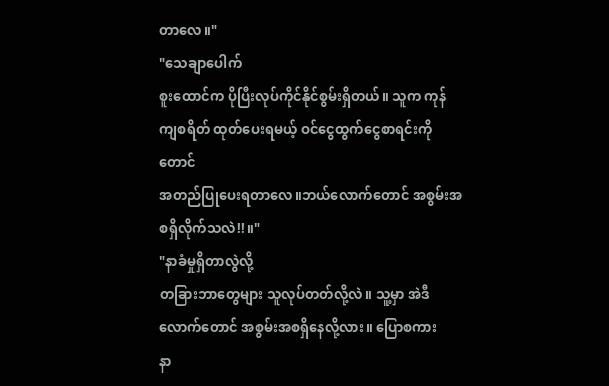တာလေ။"
"သေချာပေါက်
စူးထောင်က ပိုပြီးလုပ်ကိုင်နိုင်စွမ်းရှိတယ်။ သူက ကုန်ကျစရိတ် ထုတ်ပေးရမယ့် ဝင်ငွေထွက်ငွေစာရင်းကိုတောင်
အတည်ပြုပေးရတာလေ။ဘယ်လောက်တောင် အစွမ်းအစရှိလိုက်သလဲ!!။"
"နာခံမှုရှိတာလွဲလို့
တခြားဘာတွေများ သူလုပ်တတ်လို့လဲ။ သူ့မှာ အဲဒီလောက်တောင် အစွမ်းအစရှိနေလို့လား။ ပြောစကား
နာ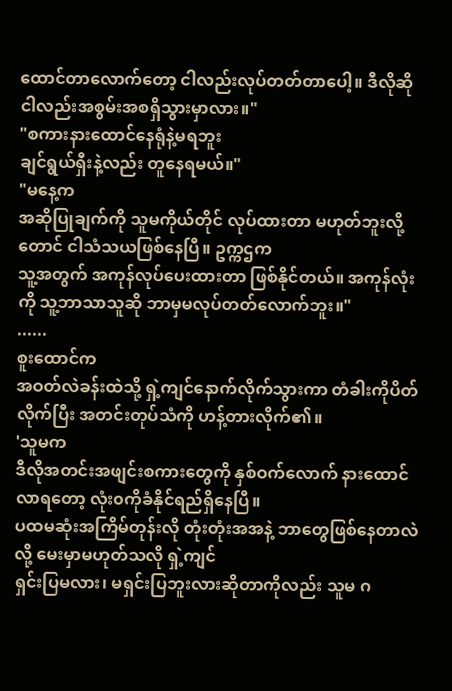ထောင်တာလောက်တော့ ငါလည်းလုပ်တတ်တာပေါ့။ ဒီလိုဆို ငါလည်းအစွမ်းအစရှိသွားမှာလား။"
"စကားနားထောင်နေရုံနဲ့မရဘူး
ချင်ရွယ်ရှီးနဲ့လည်း တူနေရမယ်။"
"မနေ့က
အဆိုပြုချက်ကို သူမကိုယ်တိုင် လုပ်ထားတာ မဟုတ်ဘူးလို့တောင် ငါသံသယဖြစ်နေပြီ။ ဥက္ကဌက
သူ့အတွက် အကုန်လုပ်ပေးထားတာ ဖြစ်နိုင်တယ်။ အကုန်လုံးကို သူ့ဘာသာသူဆို ဘာမှမလုပ်တတ်လောက်ဘူး။"
......
စူးထောင်က
အဝတ်လဲခန်းထဲသို့ ရှဲ့ကျင်နောက်လိုက်သွားကာ တံခါးကိုပိတ်လိုက်ပြီး အတင်းတုပ်သံကို ဟန့်တားလိုက်၏။
'သူမက
ဒီလိုအတင်းအဖျင်းစကားတွေကို နှစ်ဝက်လောက် နားထောင်လာရတော့ လုံး၀ကိုခံနိုင်ရည်ရှိနေပြီ။
ပထမဆုံးအကြိမ်တုန်းလို တုံးတုံးအအနဲ့ ဘာတွေဖြစ်နေတာလဲလို့ မေးမှာမဟုတ်သလို ရှဲ့ကျင်
ရှင်းပြမလား၊ မရှင်းပြဘူးလားဆိုတာကိုလည်း သူမ ဂ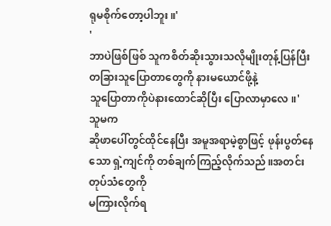ရုမစိုက်တော့ပါဘူး။'
'
ဘာပဲဖြစ်ဖြစ် သူကစိတ်ဆိုးသွားသလိုမျိုးတုန့်ပြန်ပြီး တခြားသူပြောတာတွေကို နားမယောင်ဖို့နဲ့
သူပြောတာကိုပဲနားထောင်ဆိုပြီး ပြောလာမှာလေ။'
သူမက
ဆိုဖာပေါ်တွင်ထိုင်နေပြီး အမူအရာမဲ့စွာဖြင့် ဖုန်းပွတ်နေသော ရှဲ့ကျင်ကို တစ်ချက်ကြည့်လိုက်သည်။အတင်းတုပ်သံတွေကို
မကြားလိုက်ရ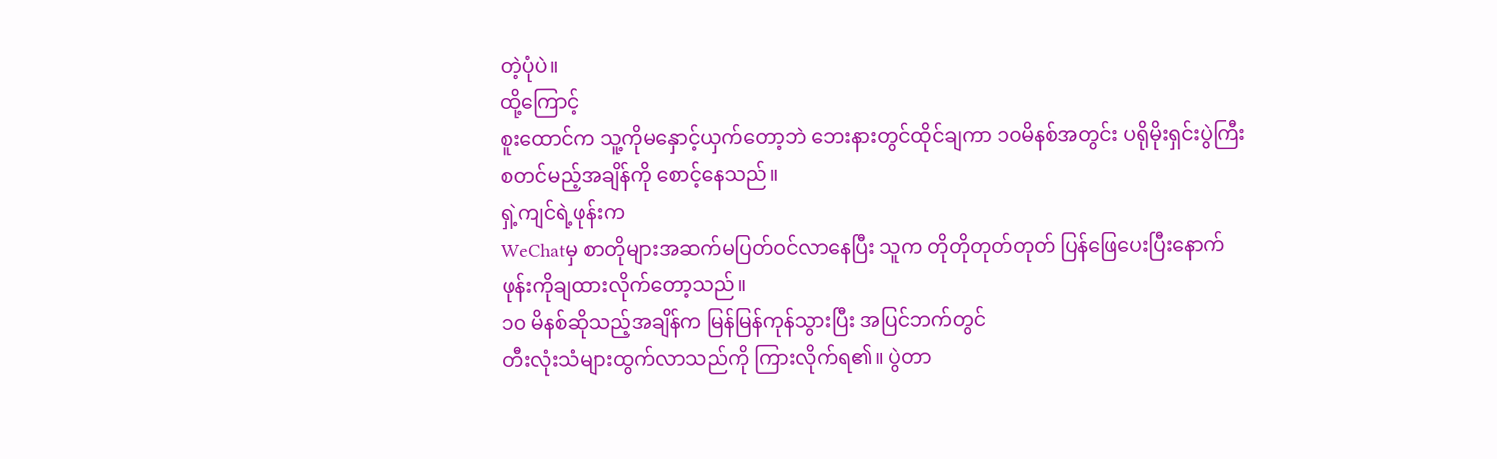တဲ့ပုံပဲ။
ထို့ကြောင့်
စူးထောင်က သူ့ကိုမနှောင့်ယှက်တော့ဘဲ ဘေးနားတွင်ထိုင်ချကာ ၁၀မိနစ်အတွင်း ပရိုမိုးရှင်းပွဲကြီး
စတင်မည့်အချိန်ကို စောင့်နေသည်။
ရှဲ့ကျင်ရဲ့ဖုန်းက
WeChatမှ စာတိုများအဆက်မပြတ်ဝင်လာနေပြီး သူက တိုတိုတုတ်တုတ် ပြန်ဖြေပေးပြီးနောက် ဖုန်းကိုချထားလိုက်တော့သည်။
၁၀ မိနစ်ဆိုသည့်အချိန်က မြန်မြန်ကုန်သွားပြီး အပြင်ဘက်တွင်
တီးလုံးသံများထွက်လာသည်ကို ကြားလိုက်ရ၏။ ပွဲတာ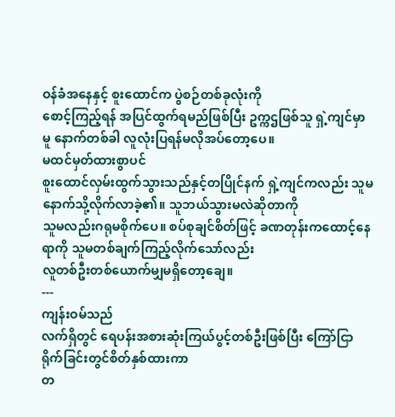ဝန်ခံအနေနှင့် စူးထောင်က ပွဲစဉ်တစ်ခုလုံးကို
စောင့်ကြည့်ရန် အပြင်ထွက်ရမည်ဖြစ်ပြီး ဥက္ကဌဖြစ်သူ ရှဲ့ကျင်မှာမူ နောက်တစ်ခါ လူလုံးပြရန်မလိုအပ်တော့ပေ။
မထင်မှတ်ထားစွာပင်
စူးထောင်လှမ်းထွက်သွားသည်နှင့်တပြိုင်နက် ရှဲ့ကျင်ကလည်း သူမနောက်သို့လိုက်လာခဲ့၏။ သူဘယ်သွားမလဲဆိုတာကို
သူမလည်းဂရုမစိုက်ပေ။ စပ်စုချင်စိတ်ဖြင့် ခဏတုန်းကထောင့်နေရာကို သူမတစ်ချက်ကြည့်လိုက်သော်လည်း
လူတစ်ဦးတစ်ယောက်မျှမရှိတော့ချေ။
---
ကျန်းဝမ်သည်
လက်ရှိတွင် ရေပန်းအစားဆုံးကြယ်ပွင့်တစ်ဦးဖြစ်ပြီး ကြော်ငြာရိုက်ခြင်းတွင်စိတ်နှစ်ထားကာ
တ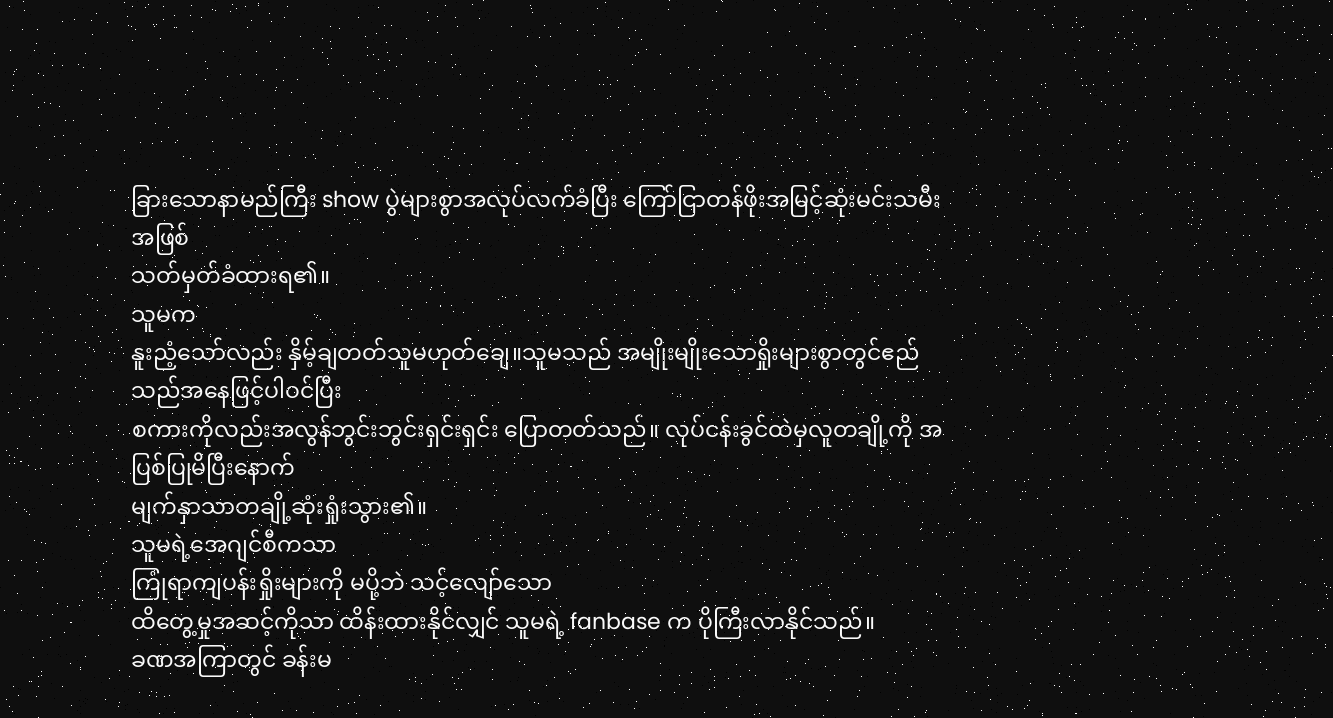ခြားသောနာမည်ကြီး show ပွဲများစွာအလုပ်လက်ခံပြီး ကြော်ငြာတန်ဖိုးအမြင့်ဆုံးမင်းသမီးအဖြစ်
သတ်မှတ်ခံထားရ၏။
သူမက
နူးညံ့သော်လည်း နှိမ့်ချတတ်သူမဟုတ်ချေ။သူမသည် အမျိုးမျိုးသောရှိုးများစွာတွင်ဧည်သည်အနေဖြင့်ပါဝင်ပြီး
စကားကိုလည်းအလွန်ဘွင်းဘွင်းရှင်းရှင်း ပြောတတ်သည်။ လုပ်ငန်းခွင်ထဲမှလူတချို့ကို အပြစ်ပြုမိပြီးနောက်
မျက်နှာသာတချို့ဆုံးရှုံးသွား၏။
သူမရဲ့အေဂျင်စီကသာ
ကြုံရာကျပန်းရှိုးများကို မပို့ဘဲ သင့်လျော်သော
ထိတွေ့မှုအဆင့်ကိုသာ ထိန်းထားနိုင်လျှင် သူမရဲ့ fanbase က ပိုကြီးလာနိုင်သည်။
ခဏအကြာတွင် ခန်းမ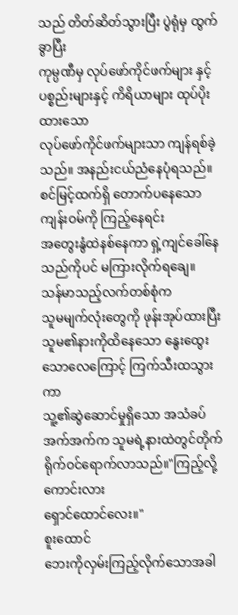သည် တိတ်ဆိတ်သွားပြီး ပွဲရုံမှ ထွက်ခွာပြီး
ကုမ္ပဏီမှ လုပ်ဖော်ကိုင်ဖက်များ နှင့် ပစ္စည်းများနှင့် ကိရိယာများ ထုပ်ပိုးထားသော
လုပ်ဖော်ကိုင်ဖက်များသာ ကျန်ရစ်ခဲ့သည်။ အနည်းငယ်ညံနေပုံရသည်။
စင်မြင့်ထက်ရှိ တောက်ပနေသော ကျန်းဝမ်ကို ကြည့်နေရင်း
အတွေးနွံထဲနစ်နေကာ ရှဲ့ကျင်ခေါ်နေသည်ကိုပင် မကြားလိုက်ရချေ။
သန်မာသည့်လက်တစ်စုံက
သူမမျက်လုံးတွေကို ဖုန်းအုပ်ထားပြီး သူမ၏နားကိုထိနေသော နွေးထွေးသောလေကြောင့် ကြက်သီးထသွားကာ
သူ့၏ဆွဲဆောင်မှုရှိသော အသံခပ်အက်အက်က သူမရဲ့နားထဲတွင်တိုက်ရိုက်ဝင်ရောက်လာသည်။"ကြည့်လို့ကောင်းလား
ရှောင်ထောင်လေး။"
စူးထောင်
ဘေးကိုလှမ်းကြည့်လိုက်သောအခါ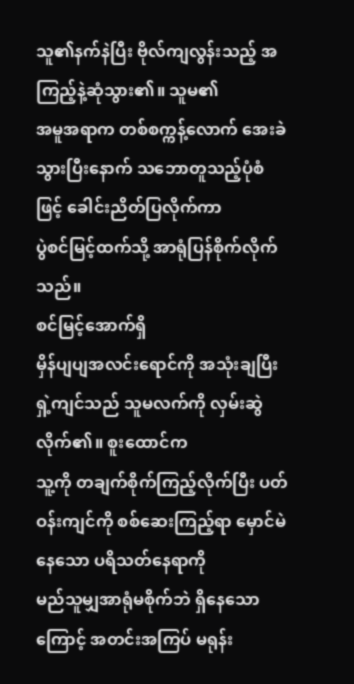သူ၏နက်နဲပြီး ဗိုလ်ကျလွန်းသည့် အကြည့်နဲ့ဆုံသွား၏။ သူမ၏
အမူအရာက တစ်စက္ကန့်လောက် အေးခဲသွားပြီးနောက် သဘောတူသည့်ပုံစံဖြင့် ခေါင်းညိတ်ပြလိုက်ကာ
ပွဲစင်မြင့်ထက်သို့ အာရုံပြန်စိုက်လိုက်သည်။
စင်မြင့်အောက်ရှိ
မှိန်ပျပျအလင်းရောင်ကို အသုံးချပြီး ရှဲ့ကျင်သည် သူမလက်ကို လှမ်းဆွဲလိုက်၏။ စူးထောင်က
သူ့ကို တချက်စိုက်ကြည့်လိုက်ပြီး ပတ်ဝန်းကျင်ကို စစ်ဆေးကြည့်ရာ မှောင်မဲနေသော ပရိသတ်နေရာကို
မည်သူမျှအာရုံမစိုက်ဘဲ ရှိနေသောကြောင့် အတင်းအကြပ် မရုန်း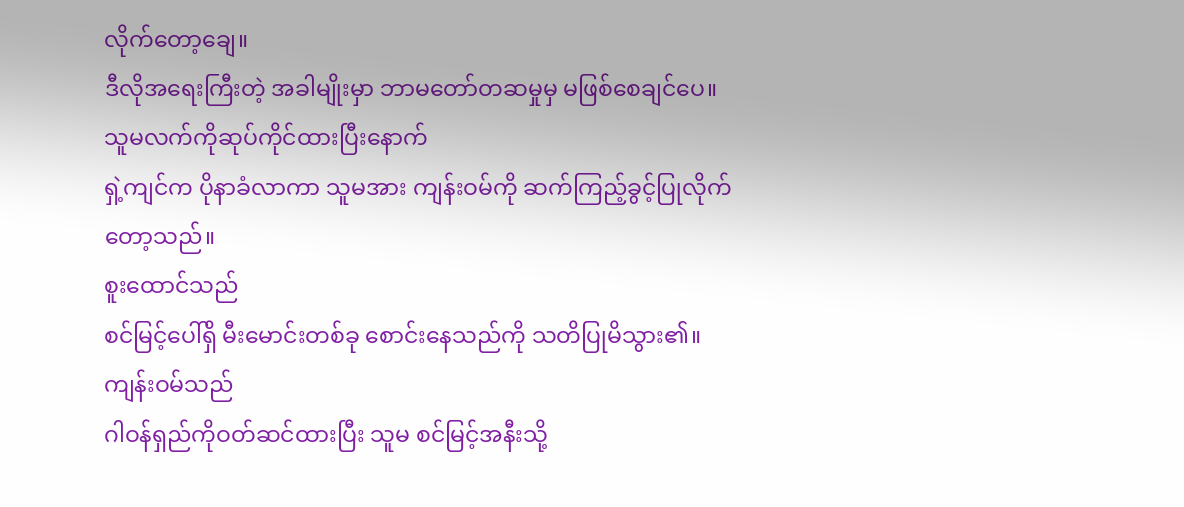လိုက်တော့ချေ။
ဒီလိုအရေးကြီးတဲ့ အခါမျိုးမှာ ဘာမတော်တဆမှုမှ မဖြစ်စေချင်ပေ။
သူမလက်ကိုဆုပ်ကိုင်ထားပြီးနောက်
ရှဲ့ကျင်က ပိုနာခံလာကာ သူမအား ကျန်းဝမ်ကို ဆက်ကြည့်ခွင့်ပြုလိုက်တော့သည်။
စူးထောင်သည်
စင်မြင့်ပေါ်ရှိ မီးမောင်းတစ်ခု စောင်းနေသည်ကို သတိပြုမိသွား၏။
ကျန်းဝမ်သည်
ဂါဝန်ရှည်ကိုဝတ်ဆင်ထားပြီး သူမ စင်မြင့်အနီးသို့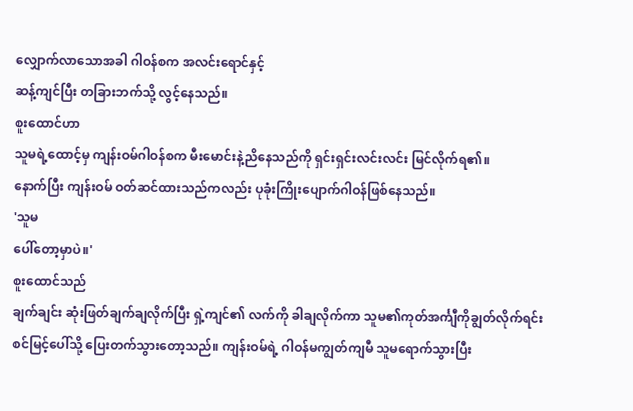လျှောက်လာသောအခါ ဂါဝန်စက အလင်းရောင်နှင့်
ဆန့်ကျင်ပြီး တခြားဘက်သို့ လွင့်နေသည်။
စူးထောင်ဟာ
သူမရဲ့ထောင့်မှ ကျန်းဝမ်ဂါဝန်စက မီးမောင်းနဲ့ညိနေသည်ကို ရှင်းရှင်းလင်းလင်း မြင်လိုက်ရ၏။
နောက်ပြီး ကျန်းဝမ် ဝတ်ဆင်ထားသည်ကလည်း ပုခုံးကြိုးပျောက်ဂါဝန်ဖြစ်နေသည်။
'သူမ
ပေါ်တော့မှာပဲ။'
စူးထောင်သည်
ချက်ချင်း ဆုံးဖြတ်ချက်ချလိုက်ပြီး ရှဲ့ကျင်၏ လက်ကို ခါချလိုက်ကာ သူမ၏ကုတ်အင်္ကျီကိုချွတ်လိုက်ရင်း
စင်မြင့်ပေါ်သို့ ပြေးတက်သွားတော့သည်။ ကျန်းဝမ်ရဲ့ ဂါဝန်မကျွတ်ကျမီ သူမရောက်သွားပြီး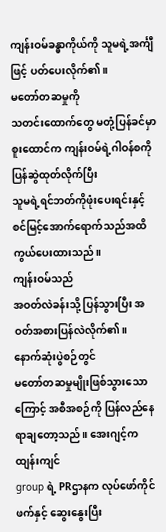ကျန်းဝမ်ခန္ဓာကိုယ်ကို သူမရဲ့အင်္ကျီဖြင့် ပတ်ပေးလိုက်၏။
မတော်တဆမှုကို
သတင်းထောက်တွေ မတုံ့ပြန်ခင်မှာ စူးထောင်က ကျန်းဝမ်ရဲ့ဂါဝန်စကို ပြန်ဆွဲထုတ်လိုက်ပြီး
သူမရဲ့ရင်ဘတ်ကိုဖုံးပေးရင်းနှင့် စင်မြင့်အောက်ရောက်သည်အထိ ကွယ်ပေးထားသည်။
ကျန်းဝမ်သည်
အဝတ်လဲခန်းသို့ ပြန်သွားပြီး အဝတ်အစားပြန်လဲလိုက်၏။
နောက်ဆုံးပွဲစဉ်တွင်
မတော်တဆမှုမျိုးဖြစ်သွားသောကြောင့် အစီအစဉ်ကို ပြန်လည်နေရာချတော့သည်။ အေးဂျင့်က ထျန်းကျင်
group ရဲ့ PRဌာနက လုပ်ဖော်ကိုင်ဖက်နှင့် ဆွေးနွေးပြီး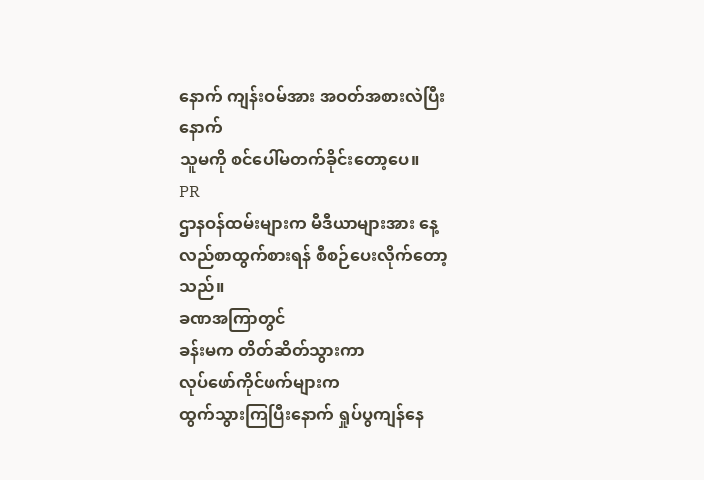နောက် ကျန်းဝမ်အား အဝတ်အစားလဲပြီးနောက်
သူမကို စင်ပေါ်မတက်ခိုင်းတော့ပေ။
PR
ဌာနဝန်ထမ်းများက မီဒီယာများအား နေ့လည်စာထွက်စားရန် စီစဉ်ပေးလိုက်တော့သည်။
ခဏအကြာတွင်
ခန်းမက တိတ်ဆိတ်သွားကာ
လုပ်ဖော်ကိုင်ဖက်များက
ထွက်သွားကြပြီးနောက် ရှုပ်ပွကျန်နေ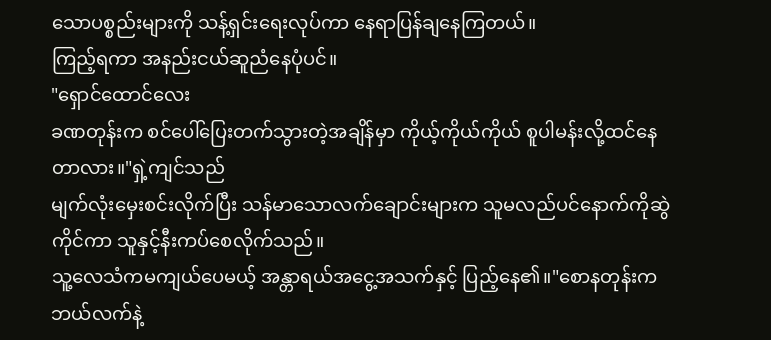သောပစ္စည်းများကို သန့်ရှင်းရေးလုပ်ကာ နေရာပြန်ချနေကြတယ်။
ကြည့်ရကာ အနည်းငယ်ဆူညံနေပုံပင်။
"ရှောင်ထောင်လေး
ခဏတုန်းက စင်ပေါ်ပြေးတက်သွားတဲ့အချိန်မှာ ကိုယ့်ကိုယ်ကိုယ် စူပါမန်းလို့ထင်နေတာလား။"ရှဲ့ကျင်သည်
မျက်လုံးမှေးစင်းလိုက်ပြီး သန်မာသောလက်ချောင်းများက သူမလည်ပင်နောက်ကိုဆွဲကိုင်ကာ သူနှင့်နီးကပ်စေလိုက်သည်။
သူ့လေသံကမကျယ်ပေမယ့် အန္တာရယ်အငွေ့အသက်နှင့် ပြည့်နေ၏။"စောနတုန်းက ဘယ်လက်နဲ့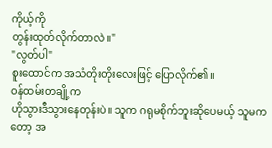ကိုယ့်ကို
တွန်းထုတ်လိုက်တာလဲ။"
"လွတ်ပါ"
စူးထောင်က အသံတိုးတိုးလေးဖြင့် ပြောလိုက်၏။
ဝန်ထမ်းတချို့က
ဟိုသွားဒီသွားနေတုန်းပဲ။ သူက ဂရုမစိုက်ဘူးဆိုပေမယ့် သူမကတော့ အ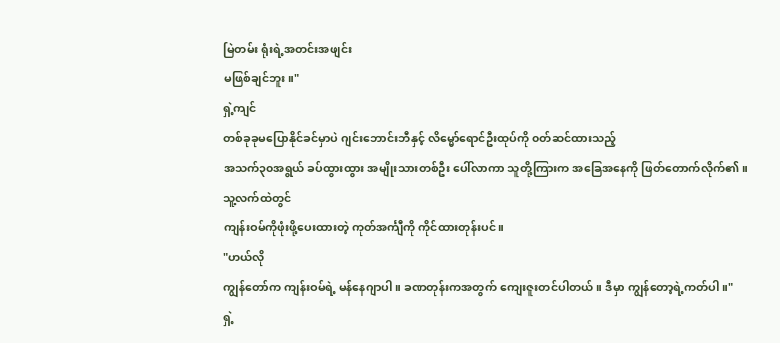မြဲတမ်း ရုံးရဲ့အတင်းအဖျင်း
မဖြစ်ချင်ဘူး။"
ရှဲ့ကျင်
တစ်ခုခုမပြောနိုင်ခင်မှာပဲ ဂျင်းဘောင်းဘီနှင့် လိမ္မော်ရောင်ဦးထုပ်ကို ၀တ်ဆင်ထားသည့်
အသက်၃၀အရွယ် ခပ်ထွားထွား အမျိုးသားတစ်ဦး ပေါ်လာကာ သူတို့ကြားက အခြေအနေကို ဖြတ်တောက်လိုက်၏။
သူ့လက်ထဲတွင်
ကျန်းဝမ်ကိုဖုံးဖို့ပေးထားတဲ့ ကုတ်အင်္ကျီကို ကိုင်ထားတုန်းပင်။
"ဟယ်လို
ကျွန်တော်က ကျန်းဝမ်ရဲ့ မန်နေဂျာပါ။ ခဏတုန်းကအတွက် ကျေးဇူးတင်ပါတယ်။ ဒီမှာ ကျွန်တော့ရဲ့ကတ်ပါ။"
ရှဲ့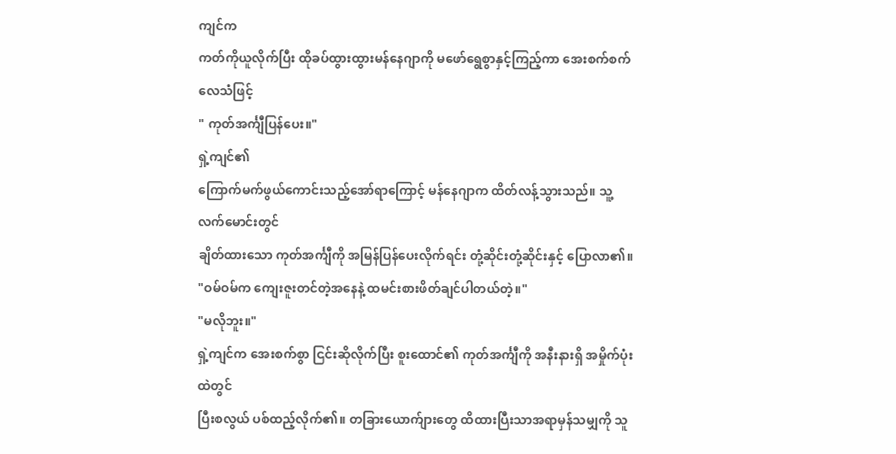ကျင်က
ကတ်ကိုယူလိုက်ပြီး ထိုခပ်ထွားထွားမန်နေဂျာကို မဖော်ရွေစွာနှင့်ကြည့်ကာ အေးစက်စက်လေသံဖြင့်
" ကုတ်အင်္ကျီပြန်ပေး။"
ရှဲ့ကျင်၏
ကြောက်မက်ဖွယ်ကောင်းသည့်အော်ရာကြောင့် မန်နေဂျာက ထိတ်လန့်သွားသည်။ သူ့လက်မောင်းတွင်
ချိတ်ထားသော ကုတ်အင်္ကျီကို အမြန်ပြန်ပေးလိုက်ရင်း တုံ့ဆိုင်းတုံ့ဆိုင်းနှင့် ပြောလာ၏။
"ဝမ်ဝမ်က ကျေးဇူးတင်တဲ့အနေနဲ့ ထမင်းစားဖိတ်ချင်ပါတယ်တဲ့။"
"မလိုဘူး။"
ရှဲ့ကျင်က အေးစက်စွာ ငြင်းဆိုလိုက်ပြီး စူးထောင်၏ ကုတ်အင်္ကျီကို အနီးနားရှိ အမှိုက်ပုံးထဲတွင်
ပြီးစလွယ် ပစ်ထည့်လိုက်၏။ တခြားယောက်ျားတွေ ထိထားပြီးသာအရာမှန်သမျှကို သူ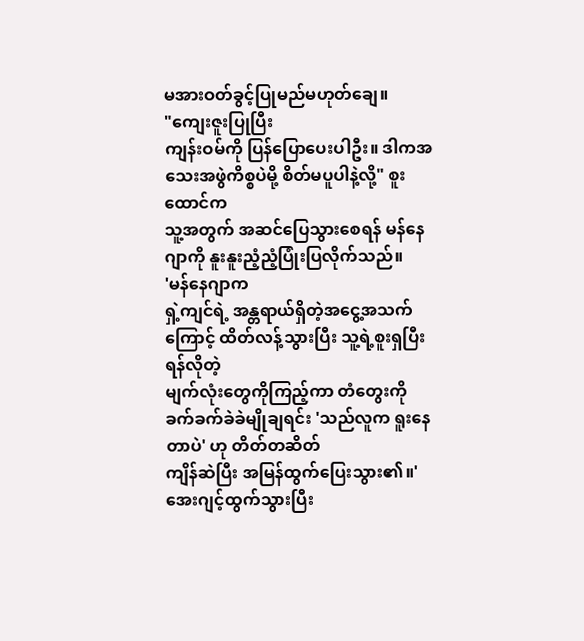မအားဝတ်ခွင့်ပြုမည်မဟုတ်ချေ။
"ကျေးဇူးပြုပြီး
ကျန်းဝမ်ကို ပြန်ပြောပေးပါဦး။ ဒါကအသေးအဖွဲကိစ္စပဲမို့ စိတ်မပူပါနဲ့လို့" စူးထောင်က
သူ့အတွက် အဆင်ပြေသွားစေရန် မန်နေဂျာကို နူးနူးညံ့ညံ့ပြုံးပြလိုက်သည်။
'မန်နေဂျာက
ရှဲ့ကျင်ရဲ့ အန္တရာယ်ရှိတဲ့အငွေ့အသက်ကြောင့် ထိတ်လန့်သွားပြီး သူ့ရဲ့စူးရှပြီး ရန်လိုတဲ့
မျက်လုံးတွေကိုကြည့်ကာ တံတွေးကို ခက်ခက်ခဲခဲမျိုချရင်း 'သည်လူက ရူးနေတာပဲ' ဟု တိတ်တဆိတ်
ကျိန်ဆဲပြီး အမြန်ထွက်ပြေးသွား၏။'
အေးဂျင့်ထွက်သွားပြီး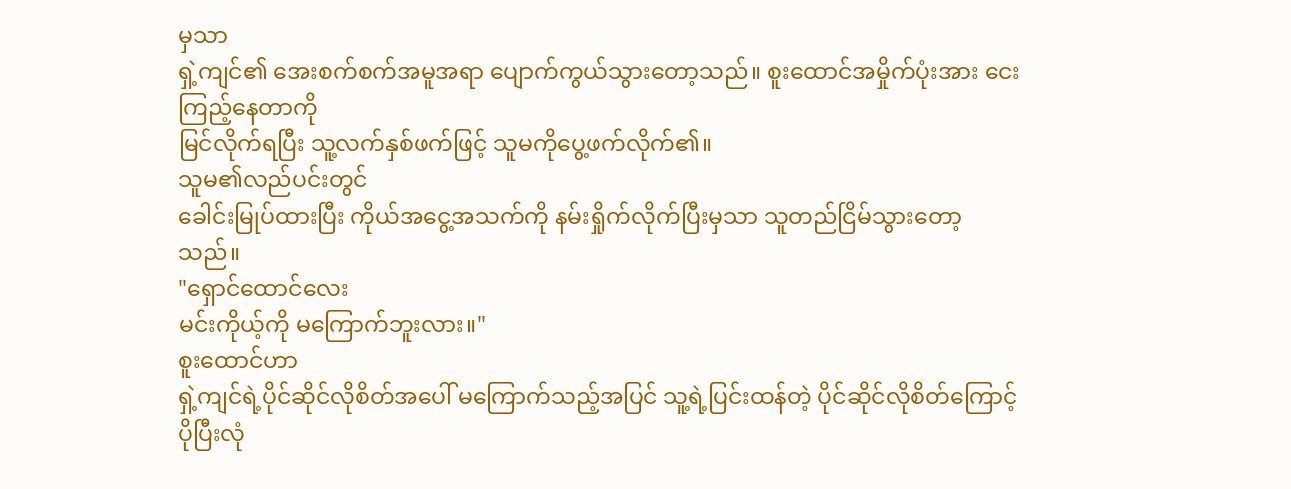မှသာ
ရှဲ့ကျင်၏ အေးစက်စက်အမူအရာ ပျောက်ကွယ်သွားတော့သည်။ စူးထောင်အမှိုက်ပုံးအား ငေးကြည့်နေတာကို
မြင်လိုက်ရပြီး သူ့လက်နှစ်ဖက်ဖြင့် သူမကိုပွေ့ဖက်လိုက်၏။
သူမ၏လည်ပင်းတွင်
ခေါင်းမြုပ်ထားပြီး ကိုယ်အငွေ့အသက်ကို နမ်းရှိုက်လိုက်ပြီးမှသာ သူတည်ငြိမ်သွားတော့သည်။
"ရှောင်ထောင်လေး
မင်းကိုယ့်ကို မကြောက်ဘူးလား။"
စူးထောင်ဟာ
ရှဲ့ကျင်ရဲ့ပိုင်ဆိုင်လိုစိတ်အပေါ် မကြောက်သည့်အပြင် သူ့ရဲ့ပြင်းထန်တဲ့ ပိုင်ဆိုင်လိုစိတ်ကြောင့်
ပိုပြီးလုံ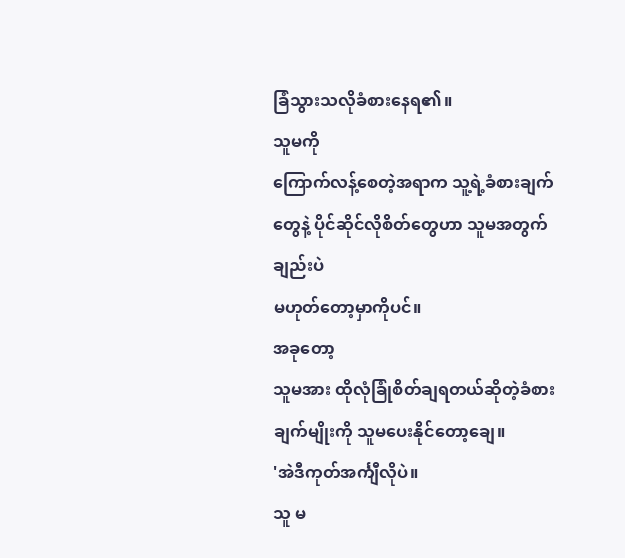ခြံသွားသလိုခံစားနေရ၏။
သူမကို
ကြောက်လန့်စေတဲ့အရာက သူ့ရဲ့ခံစားချက်တွေနဲ့ ပိုင်ဆိုင်လိုစိတ်တွေဟာ သူမအတွက်ချည်းပဲ
မဟုတ်တော့မှာကိုပင်။
အခုတော့
သူမအား ထိုလုံခြုံစိတ်ချရတယ်ဆိုတဲ့ခံစားချက်မျိုးကို သူမပေးနိုင်တော့ချေ။
'အဲဒီကုတ်အင်္ကျီလိုပဲ။
သူ မ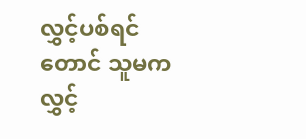လွှင့်ပစ်ရင်တောင် သူမက လွှင့်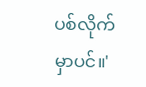ပစ်လိုက်မှာပင်။'